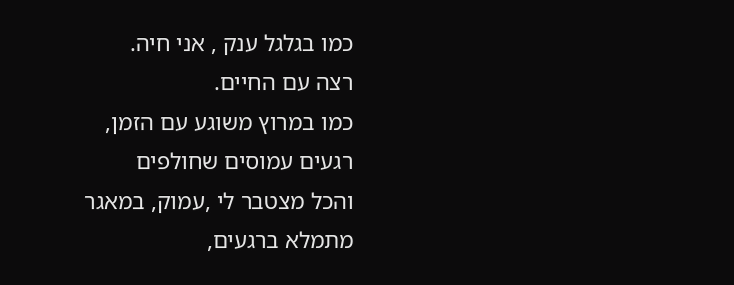כמו בגלגל ענק , אני חיה.
רצה עם החיים.
כמו במרוץ משוגע עם הזמן,
רגעים עמוסים שחולפים
והכל מצטבר לי ,עמוק, במאגר
מתמלא ברגעים,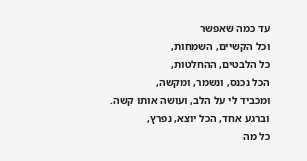עד כמה שאפשר
וכל הקשיים, השמחות,
כל הלבטים, ההחלטות,
הכל נכנס, ונשמר, ומקשה,
ומכביד לי על הלב, ועושה אותו קשה.
וברגע אחד, הכל יוצא, נפרץ,
כל מה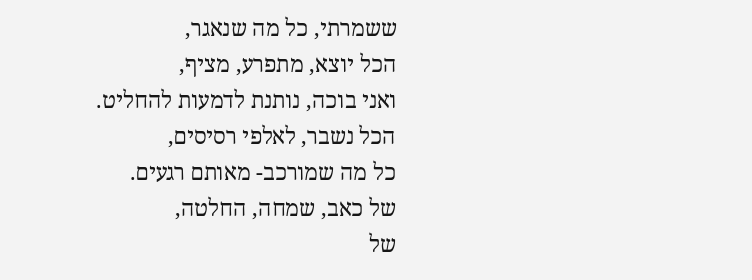ששמרתי, כל מה שנאגר,
הכל יוצא, מתפרע, מציף,
ואני בוכה, נותנת לדמעות להחליט.
הכל נשבר, לאלפי רסיסים,
כל מה שמורכב- מאותם רגעים.
של כאב, שמחה, החלטה,
של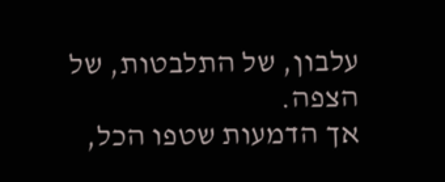עלבון, של התלבטות, של הצפה.
אך הדמעות שטפו הכל,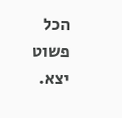הכל פשוט יצא.